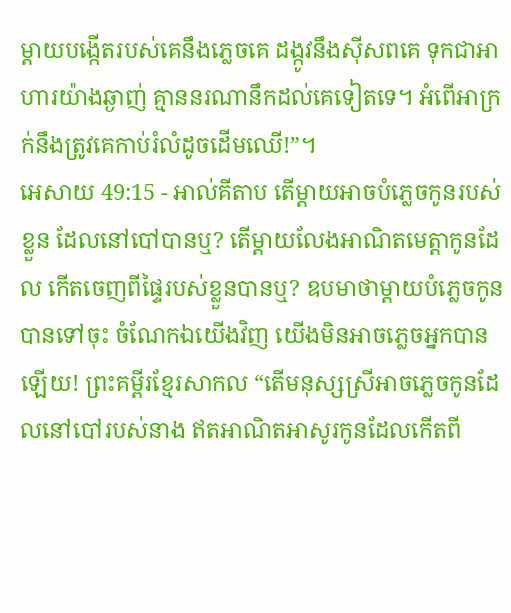ម្ដាយបង្កើតរបស់គេនឹងភ្លេចគេ ដង្កូវនឹងស៊ីសពគេ ទុកជាអាហារយ៉ាងឆ្ងាញ់ គ្មាននរណានឹកដល់គេទៀតទេ។ អំពើអាក្រក់នឹងត្រូវគេកាប់រំលំដូចដើមឈើ!”។
អេសាយ 49:15 - អាល់គីតាប តើម្ដាយអាចបំភ្លេចកូនរបស់ខ្លួន ដែលនៅបៅបានឬ? តើម្ដាយលែងអាណិតមេត្តាកូនដែល កើតចេញពីផ្ទៃរបស់ខ្លួនបានឬ? ឧបមាថាម្ដាយបំភ្លេចកូនបានទៅចុះ ចំណែកឯយើងវិញ យើងមិនអាចភ្លេចអ្នកបានឡើយ! ព្រះគម្ពីរខ្មែរសាកល “តើមនុស្សស្រីអាចភ្លេចកូនដែលនៅបៅរបស់នាង ឥតអាណិតអាសូរកូនដែលកើតពី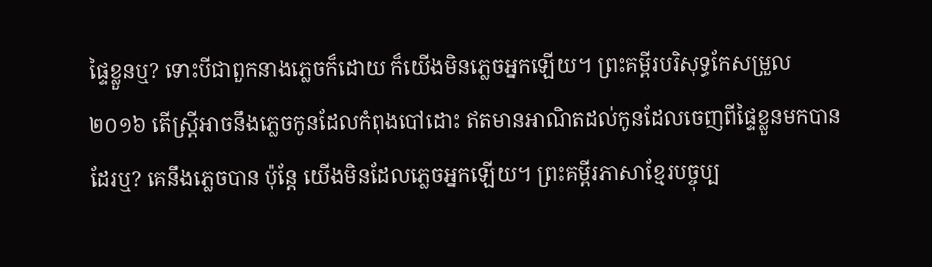ផ្ទៃខ្លួនឬ? ទោះបីជាពួកនាងភ្លេចក៏ដោយ ក៏យើងមិនភ្លេចអ្នកឡើយ។ ព្រះគម្ពីរបរិសុទ្ធកែសម្រួល ២០១៦ តើស្ត្រីអាចនឹងភ្លេចកូនដែលកំពុងបៅដោះ ឥតមានអាណិតដល់កូនដែលចេញពីផ្ទៃខ្លួនមកបានដែរឬ? គេនឹងភ្លេចបាន ប៉ុន្តែ យើងមិនដែលភ្លេចអ្នកឡើយ។ ព្រះគម្ពីរភាសាខ្មែរបច្ចុប្ប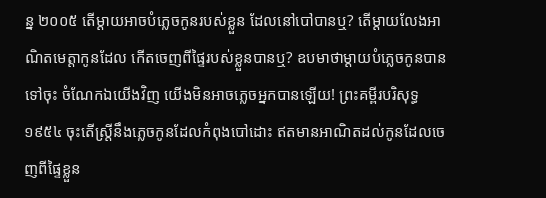ន្ន ២០០៥ តើម្ដាយអាចបំភ្លេចកូនរបស់ខ្លួន ដែលនៅបៅបានឬ? តើម្ដាយលែងអាណិតមេត្តាកូនដែល កើតចេញពីផ្ទៃរបស់ខ្លួនបានឬ? ឧបមាថាម្ដាយបំភ្លេចកូនបានទៅចុះ ចំណែកឯយើងវិញ យើងមិនអាចភ្លេចអ្នកបានឡើយ! ព្រះគម្ពីរបរិសុទ្ធ ១៩៥៤ ចុះតើស្ត្រីនឹងភ្លេចកូនដែលកំពុងបៅដោះ ឥតមានអាណិតដល់កូនដែលចេញពីផ្ទៃខ្លួន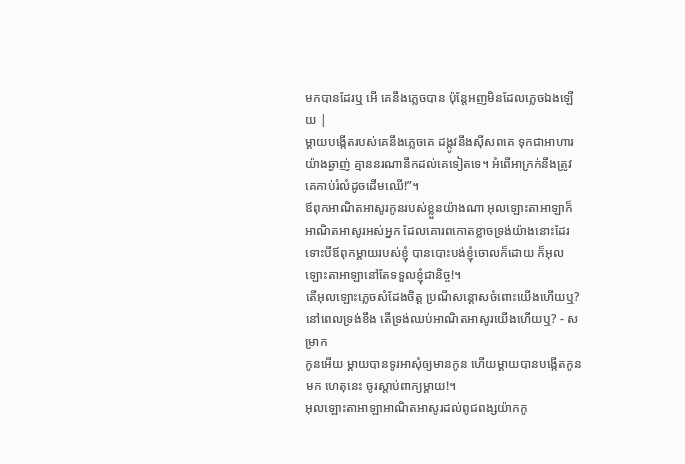មកបានដែរឬ អើ គេនឹងភ្លេចបាន ប៉ុន្តែអញមិនដែលភ្លេចឯងឡើយ |
ម្ដាយបង្កើតរបស់គេនឹងភ្លេចគេ ដង្កូវនឹងស៊ីសពគេ ទុកជាអាហារយ៉ាងឆ្ងាញ់ គ្មាននរណានឹកដល់គេទៀតទេ។ អំពើអាក្រក់នឹងត្រូវគេកាប់រំលំដូចដើមឈើ!”។
ឪពុកអាណិតអាសូរកូនរបស់ខ្លួនយ៉ាងណា អុលឡោះតាអាឡាក៏អាណិតអាសូរអស់អ្នក ដែលគោរពកោតខ្លាចទ្រង់យ៉ាងនោះដែរ
ទោះបីឪពុកម្ដាយរបស់ខ្ញុំ បានបោះបង់ខ្ញុំចោលក៏ដោយ ក៏អុលឡោះតាអាឡានៅតែទទួលខ្ញុំជានិច្ច!។
តើអុលឡោះភ្លេចសំដែងចិត្ត ប្រណីសន្ដោសចំពោះយើងហើយឬ? នៅពេលទ្រង់ខឹង តើទ្រង់ឈប់អាណិតអាសូរយើងហើយឬ? - សម្រាក
កូនអើយ ម្ដាយបានទូរអាសុំឲ្យមានកូន ហើយម្ដាយបានបង្កើតកូនមក ហេតុនេះ ចូរស្ដាប់ពាក្យម្ដាយ!។
អុលឡោះតាអាឡាអាណិតអាសូរដល់ពូជពង្សយ៉ាកកូ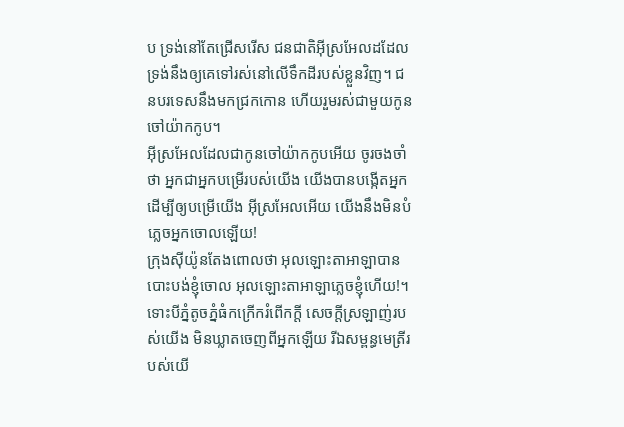ប ទ្រង់នៅតែជ្រើសរើស ជនជាតិអ៊ីស្រអែលដដែល ទ្រង់នឹងឲ្យគេទៅរស់នៅលើទឹកដីរបស់ខ្លួនវិញ។ ជនបរទេសនឹងមកជ្រកកោន ហើយរួមរស់ជាមួយកូនចៅយ៉ាកកូប។
អ៊ីស្រអែលដែលជាកូនចៅយ៉ាកកូបអើយ ចូរចងចាំថា អ្នកជាអ្នកបម្រើរបស់យើង យើងបានបង្កើតអ្នក ដើម្បីឲ្យបម្រើយើង អ៊ីស្រអែលអើយ យើងនឹងមិនបំភ្លេចអ្នកចោលឡើយ!
ក្រុងស៊ីយ៉ូនតែងពោលថា អុលឡោះតាអាឡាបានបោះបង់ខ្ញុំចោល អុលឡោះតាអាឡាភ្លេចខ្ញុំហើយ!។
ទោះបីភ្នំតូចភ្នំធំកក្រើករំពើកក្ដី សេចក្ដីស្រឡាញ់របស់យើង មិនឃ្លាតចេញពីអ្នកឡើយ រីឯសម្ពន្ធមេត្រីរបស់យើ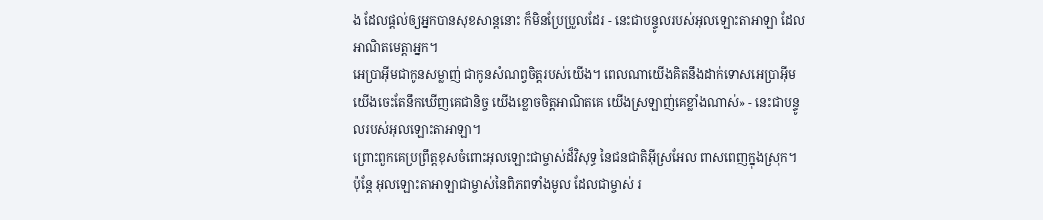ង ដែលផ្ដល់ឲ្យអ្នកបានសុខសាន្តនោះ ក៏មិនប្រែប្រួលដែរ - នេះជាបន្ទូលរបស់អុលឡោះតាអាឡា ដែលអាណិតមេត្តាអ្នក។
អេប្រាអ៊ីមជាកូនសម្លាញ់ ជាកូនសំណព្វចិត្តរបស់យើង។ ពេលណាយើងគិតនឹងដាក់ទោសអេប្រាអ៊ីម យើងចេះតែនឹកឃើញគេជានិច្ច យើងខ្លោចចិត្តអាណិតគេ យើងស្រឡាញ់គេខ្លាំងណាស់» - នេះជាបន្ទូលរបស់អុលឡោះតាអាឡា។
ព្រោះពួកគេប្រព្រឹត្តខុសចំពោះអុលឡោះជាម្ចាស់ដ៏វិសុទ្ធ នៃជនជាតិអ៊ីស្រអែល ពាសពេញក្នុងស្រុក។ ប៉ុន្តែ អុលឡោះតាអាឡាជាម្ចាស់នៃពិភពទាំងមូល ដែលជាម្ចាស់ រ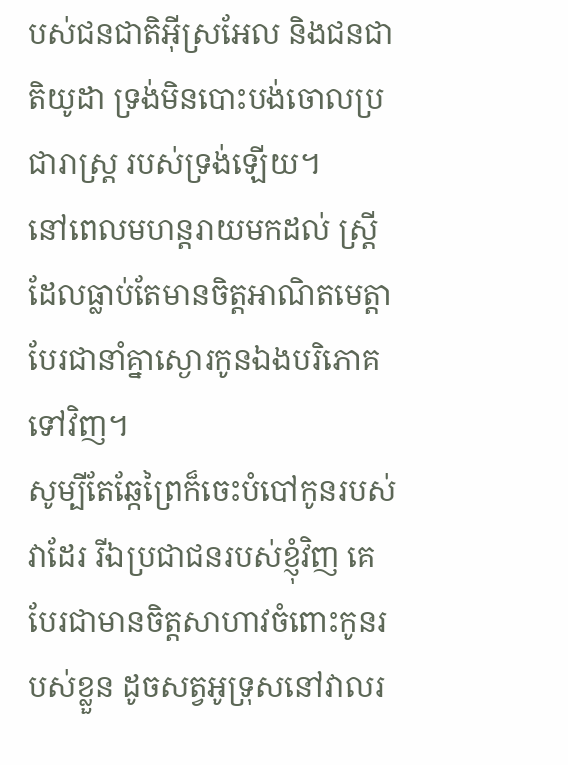បស់ជនជាតិអ៊ីស្រអែល និងជនជាតិយូដា ទ្រង់មិនបោះបង់ចោលប្រជារាស្ត្រ របស់ទ្រង់ឡើយ។
នៅពេលមហន្តរាយមកដល់ ស្ត្រីដែលធ្លាប់តែមានចិត្តអាណិតមេត្តា បែរជានាំគ្នាស្ងោរកូនឯងបរិភោគទៅវិញ។
សូម្បីតែឆ្កែព្រៃក៏ចេះបំបៅកូនរបស់វាដែរ រីឯប្រជាជនរបស់ខ្ញុំវិញ គេបែរជាមានចិត្តសាហាវចំពោះកូនរបស់ខ្លួន ដូចសត្វអូទ្រុសនៅវាលរ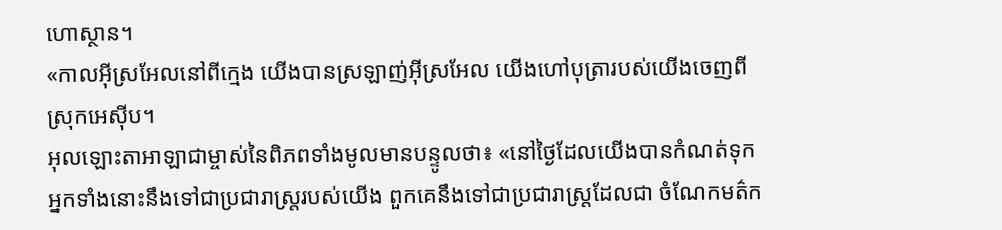ហោស្ថាន។
«កាលអ៊ីស្រអែលនៅពីក្មេង យើងបានស្រឡាញ់អ៊ីស្រអែល យើងហៅបុត្រារបស់យើងចេញពី ស្រុកអេស៊ីប។
អុលឡោះតាអាឡាជាម្ចាស់នៃពិភពទាំងមូលមានបន្ទូលថា៖ «នៅថ្ងៃដែលយើងបានកំណត់ទុក អ្នកទាំងនោះនឹងទៅជាប្រជារាស្ត្ររបស់យើង ពួកគេនឹងទៅជាប្រជារាស្ត្រដែលជា ចំណែកមត៌ក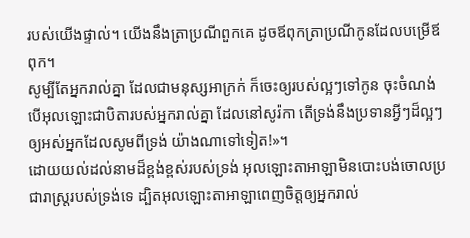របស់យើងផ្ទាល់។ យើងនឹងត្រាប្រណីពួកគេ ដូចឪពុកត្រាប្រណីកូនដែលបម្រើឪពុក។
សូម្បីតែអ្នករាល់គ្នា ដែលជាមនុស្សអាក្រក់ ក៏ចេះឲ្យរបស់ល្អៗទៅកូន ចុះចំណង់បើអុលឡោះជាបិតារបស់អ្នករាល់គ្នា ដែលនៅសូរ៉កា តើទ្រង់នឹងប្រទានអ្វីៗដ៏ល្អៗឲ្យអស់អ្នកដែលសូមពីទ្រង់ យ៉ាងណាទៅទៀត!»។
ដោយយល់ដល់នាមដ៏ខ្ពង់ខ្ពស់របស់ទ្រង់ អុលឡោះតាអាឡាមិនបោះបង់ចោលប្រជារាស្ត្ររបស់ទ្រង់ទេ ដ្បិតអុលឡោះតាអាឡាពេញចិត្តឲ្យអ្នករាល់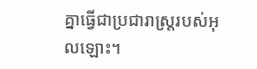គ្នាធ្វើជាប្រជារាស្ត្ររបស់អុលឡោះ។